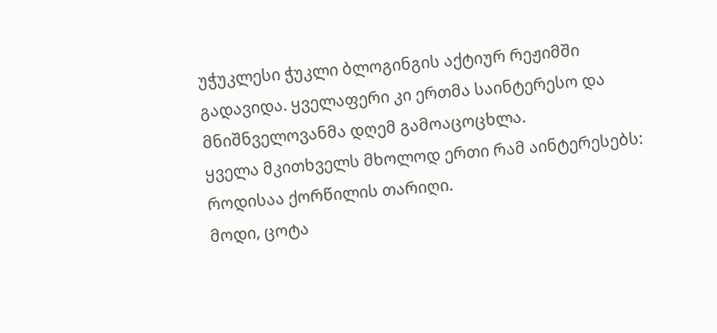უჭუკლესი ჭუკლი ბლოგინგის აქტიურ რეჟიმში გადავიდა. ყველაფერი კი ერთმა საინტერესო და მნიშნველოვანმა დღემ გამოაცოცხლა.
ყველა მკითხველს მხოლოდ ერთი რამ აინტერესებს: როდისაა ქორწილის თარიღი.
მოდი, ცოტა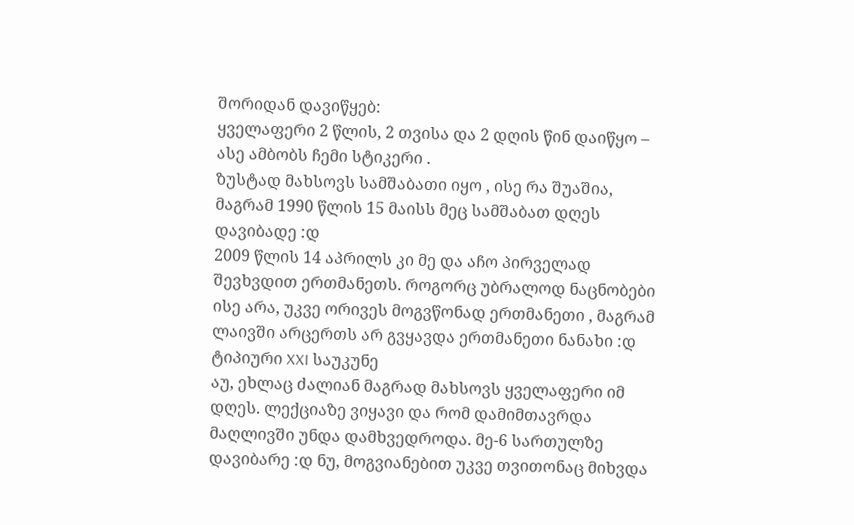შორიდან დავიწყებ:
ყველაფერი 2 წლის, 2 თვისა და 2 დღის წინ დაიწყო – ასე ამბობს ჩემი სტიკერი .
ზუსტად მახსოვს სამშაბათი იყო , ისე რა შუაშია, მაგრამ 1990 წლის 15 მაისს მეც სამშაბათ დღეს დავიბადე :დ
2009 წლის 14 აპრილს კი მე და აჩო პირველად შევხვდით ერთმანეთს. როგორც უბრალოდ ნაცნობები ისე არა, უკვე ორივეს მოგვწონად ერთმანეთი , მაგრამ ლაივში არცერთს არ გვყავდა ერთმანეთი ნანახი :დ ტიპიური XXI საუკუნე
აუ, ეხლაც ძალიან მაგრად მახსოვს ყველაფერი იმ დღეს. ლექციაზე ვიყავი და რომ დამიმთავრდა მაღლივში უნდა დამხვედროდა. მე-6 სართულზე დავიბარე :დ ნუ, მოგვიანებით უკვე თვითონაც მიხვდა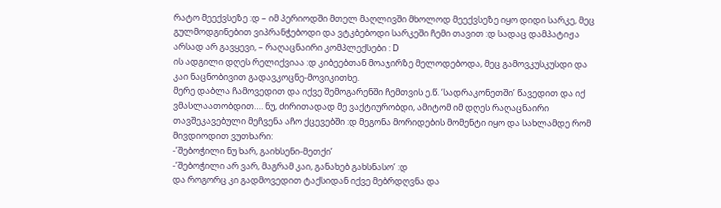რატო მეექვსეზე :დ – იმ პერიოდში მთელ მაღლივში მხოლოდ მეექვსეზე იყო დიდი სარკე, მეც გულმოდგინებით ვიპრანჭებოდი და ვტკბებოდი სარკეში ჩემი თავით :დ სადაც დამპატიჟა არსად არ გავყევი, – რაღაცნაირი კომპლექსები : D
ის ადგილი დღეს რელიქვიაა :დ კიბეებთან მოაჯირზე მელოდებოდა, მეც გამოვკუსკუსდი და კაი ნაცნობივით გადავკოცნე-მოვიკითხე.
მერე დაბლა ჩამოვედით და იქვე შემოგარენში ჩემთვის ე.წ. ‘სადრაკონეთში’ წავედით და იქ ვმასლაათობდით…. ნუ, ძირითადად მე ვაქტიურობდი, ამიტომ იმ დღეს რაღაცნაირი თავშეკავებული მეჩვენა აჩო ქცევებში :დ მეგონა მორიდების მომენტი იყო და სახლამდე რომ მივდიოდით ვუთხარი:
-’შებოჭილი ნუ ხარ, გაიხსენი-მეთქი’
-’შებოჭილი არ ვარ, მაგრამ კაი, განახებ გახსნასო’ :დ
და როგორც კი გადმოვედით ტაქსიდან იქვე მებრდღვნა და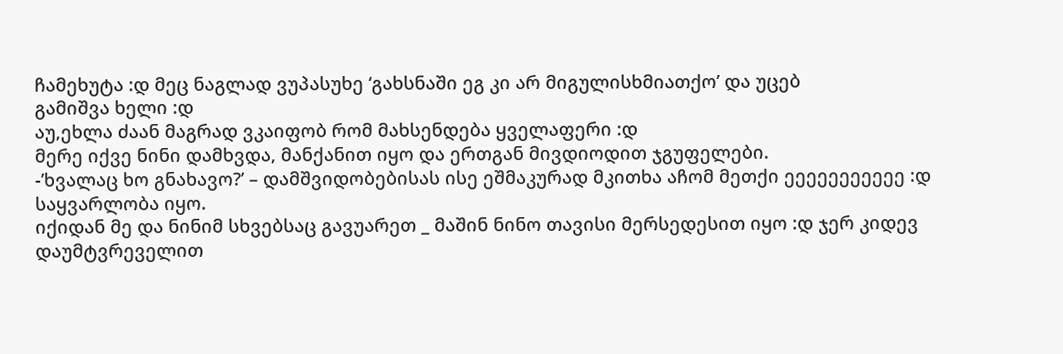ჩამეხუტა :დ მეც ნაგლად ვუპასუხე ‘გახსნაში ეგ კი არ მიგულისხმიათქო’ და უცებ
გამიშვა ხელი :დ
აუ,ეხლა ძაან მაგრად ვკაიფობ რომ მახსენდება ყველაფერი :დ
მერე იქვე ნინი დამხვდა, მანქანით იყო და ერთგან მივდიოდით ჯგუფელები.
-’ხვალაც ხო გნახავო?’ – დამშვიდობებისას ისე ეშმაკურად მკითხა აჩომ მეთქი ეეეეეეეეეეე :დ საყვარლობა იყო.
იქიდან მე და ნინიმ სხვებსაც გავუარეთ _ მაშინ ნინო თავისი მერსედესით იყო :დ ჯერ კიდევ დაუმტვრეველით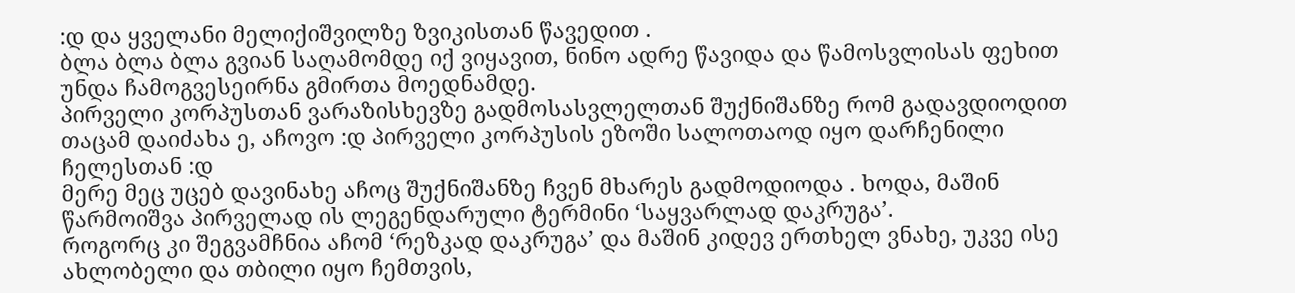:დ და ყველანი მელიქიშვილზე ზვიკისთან წავედით .
ბლა ბლა ბლა გვიან საღამომდე იქ ვიყავით, ნინო ადრე წავიდა და წამოსვლისას ფეხით უნდა ჩამოგვესეირნა გმირთა მოედნამდე.
პირველი კორპუსთან ვარაზისხევზე გადმოსასვლელთან შუქნიშანზე რომ გადავდიოდით თაცამ დაიძახა ე, აჩოვო :დ პირველი კორპუსის ეზოში სალოთაოდ იყო დარჩენილი ჩელესთან :დ
მერე მეც უცებ დავინახე აჩოც შუქნიშანზე ჩვენ მხარეს გადმოდიოდა . ხოდა, მაშინ წარმოიშვა პირველად ის ლეგენდარული ტერმინი ‘საყვარლად დაკრუგა’.
როგორც კი შეგვამჩნია აჩომ ‘რეზკად დაკრუგა’ და მაშინ კიდევ ერთხელ ვნახე, უკვე ისე ახლობელი და თბილი იყო ჩემთვის,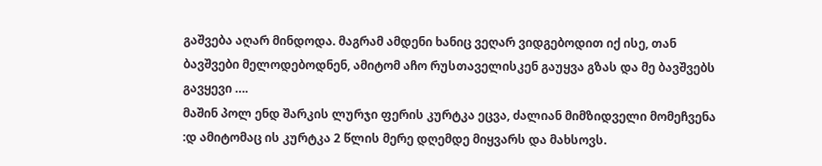გაშვება აღარ მინდოდა. მაგრამ ამდენი ხანიც ვეღარ ვიდგებოდით იქ ისე, თან ბავშვები მელოდებოდნენ, ამიტომ აჩო რუსთაველისკენ გაუყვა გზას და მე ბავშვებს გავყევი ….
მაშინ პოლ ენდ შარკის ლურჯი ფერის კურტკა ეცვა, ძალიან მიმზიდველი მომეჩვენა :დ ამიტომაც ის კურტკა 2 წლის მერე დღემდე მიყვარს და მახსოვს.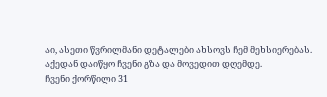აი, ასეთი წვრილმანი დეტალები ახსოვს ჩემ მეხსიერებას.
აქედან დაიწყო ჩვენი გზა და მოვედით დღემდე.
ჩვენი ქორწილი 31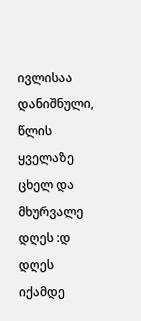ივლისაა დანიშნული, წლის ყველაზე ცხელ და მხურვალე დღეს :დ
დღეს იქამდე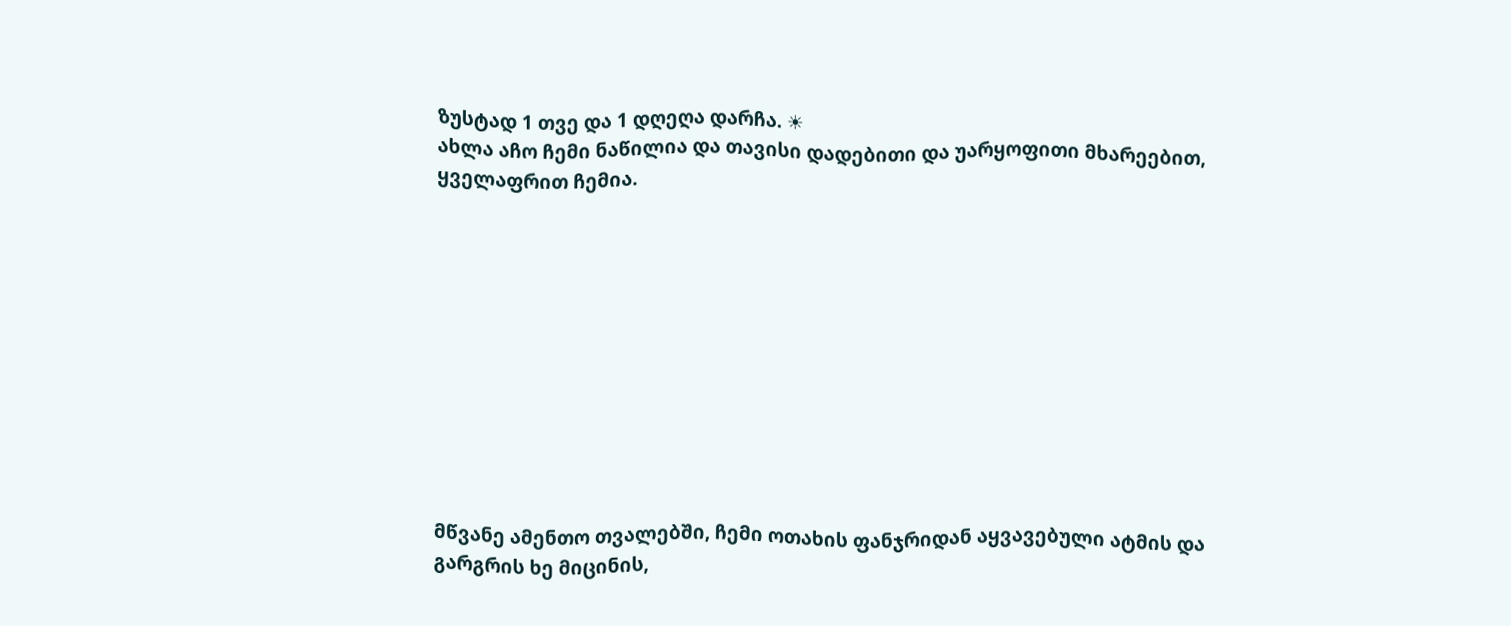ზუსტად 1 თვე და 1 დღეღა დარჩა. ☀
ახლა აჩო ჩემი ნაწილია და თავისი დადებითი და უარყოფითი მხარეებით, ყველაფრით ჩემია.











მწვანე ამენთო თვალებში, ჩემი ოთახის ფანჯრიდან აყვავებული ატმის და გარგრის ხე მიცინის,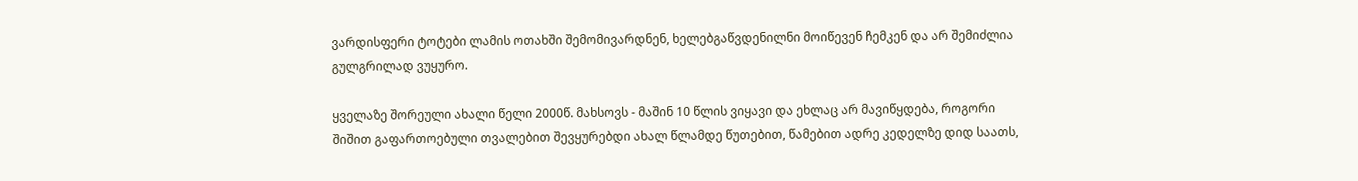ვარდისფერი ტოტები ლამის ოთახში შემომივარდნენ, ხელებგაწვდენილნი მოიწევენ ჩემკენ და არ შემიძლია გულგრილად ვუყურო.

ყველაზე შორეული ახალი წელი 2000წ. მახსოვს - მაშინ 10 წლის ვიყავი და ეხლაც არ მავიწყდება, როგორი შიშით გაფართოებული თვალებით შევყურებდი ახალ წლამდე წუთებით, წამებით ადრე კედელზე დიდ საათს,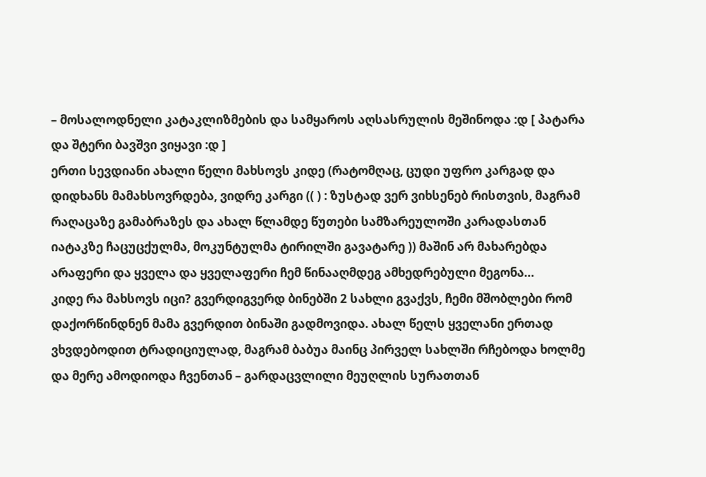– მოსალოდნელი კატაკლიზმების და სამყაროს აღსასრულის მეშინოდა :დ [ პატარა და შტერი ბავშვი ვიყავი :დ ]
ერთი სევდიანი ახალი წელი მახსოვს კიდე (რატომღაც, ცუდი უფრო კარგად და დიდხანს მამახსოვრდება, ვიდრე კარგი (( ) : ზუსტად ვერ ვიხსენებ რისთვის, მაგრამ რაღაცაზე გამაბრაზეს და ახალ წლამდე წუთები სამზარეულოში კარადასთან იატაკზე ჩაცუცქულმა, მოკუნტულმა ტირილში გავატარე )) მაშინ არ მახარებდა არაფერი და ყველა და ყველაფერი ჩემ წინააღმდეგ ამხედრებული მეგონა…
კიდე რა მახსოვს იცი? გვერდიგვერდ ბინებში 2 სახლი გვაქვს, ჩემი მშობლები რომ დაქორწინდნენ მამა გვერდით ბინაში გადმოვიდა. ახალ წელს ყველანი ერთად ვხვდებოდით ტრადიციულად, მაგრამ ბაბუა მაინც პირველ სახლში რჩებოდა ხოლმე და მერე ამოდიოდა ჩვენთან – გარდაცვლილი მეუღლის სურათთან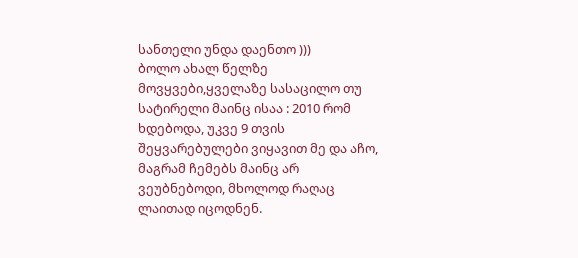სანთელი უნდა დაენთო )))
ბოლო ახალ წელზე მოვყვები,ყველაზე სასაცილო თუ სატირელი მაინც ისაა : 2010 რომ ხდებოდა, უკვე 9 თვის შეყვარებულები ვიყავით მე და აჩო, მაგრამ ჩემებს მაინც არ ვეუბნებოდი, მხოლოდ რაღაც ლაითად იცოდნენ.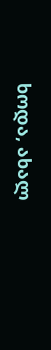ხოდა, ახალ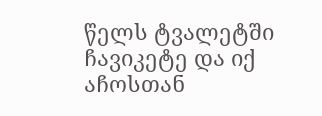წელს ტვალეტში ჩავიკეტე და იქ აჩოსთან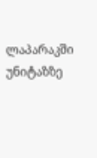ლაპარაკში უნიტაზზე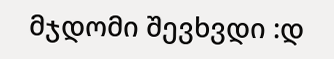მჯდომი შევხვდი :დ